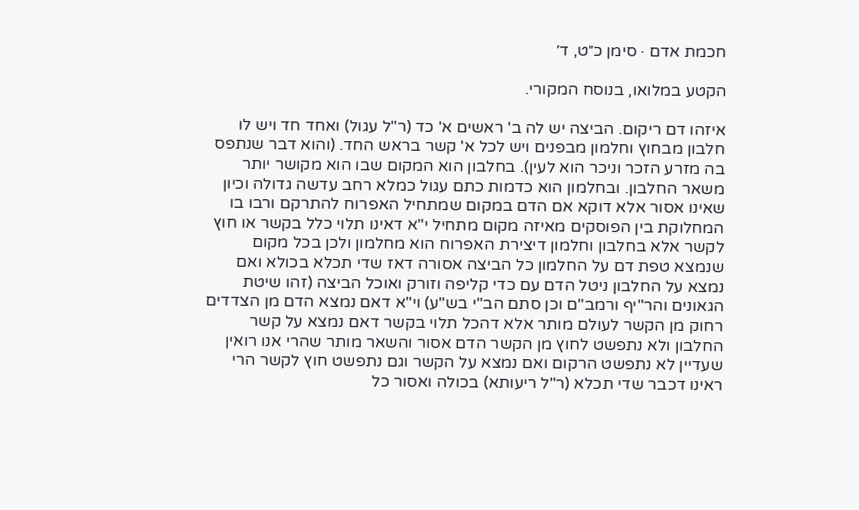חכמת אדם · סימן כ״ט, ד׳

הקטע במלואו, בנוסח המקורי.

איזהו דם ריקום. הביצה יש לה ב' ראשים א' כד (ר"ל עגול) ואחד חד ויש לו חלבון מבחוץ וחלמון מבפנים ויש לכל א' קשר בראש החד. (והוא דבר שנתפס בה מזרע הזכר וניכר הוא לעין). בחלבון הוא המקום שבו הוא מקושר יותר משאר החלבון. ובחלמון הוא כדמות כתם עגול כמלא רחב עדשה גדולה וכיון שאינו אסור אלא דוקא אם הדם במקום שמתחיל האפרוח להתרקם ורבו בו המחלוקת בין הפוסקים מאיזה מקום מתחיל י"א דאינו תלוי כלל בקשר או חוץ לקשר אלא בחלבון וחלמון דיצירת האפרוח הוא מחלמון ולכן בכל מקום שנמצא טפת דם על החלמון כל הביצה אסורה דאז שדי תכלא בכולא ואם נמצא על החלבון ניטל הדם עם כדי קליפה וזורק ואוכל הביצה (זהו שיטת הגאונים והר"יף ורמב"ם וכן סתם הב"י בש"ע) וי"א דאם נמצא הדם מן הצדדים רחוק מן הקשר לעולם מותר אלא דהכל תלוי בקשר דאם נמצא על קשר החלבון ולא נתפשט לחוץ מן הקשר הדם אסור והשאר מותר שהרי אנו רואין שעדיין לא נתפשט הרקום ואם נמצא על הקשר וגם נתפשט חוץ לקשר הרי ראינו דכבר שדי תכלא (ר"ל ריעותא) בכולה ואסור כל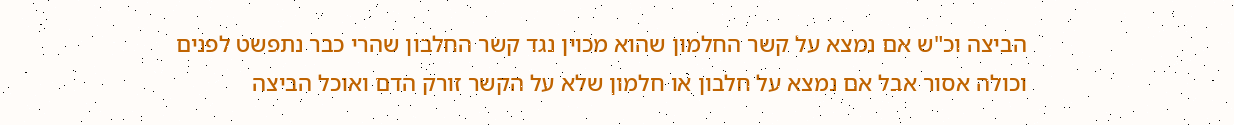הביצה וכ"ש אם נמצא על קשר החלמון שהוא מכוין נגד קשר החלבון שהרי כבר נתפשט לפנים וכולה אסור אבל אם נמצא על חלבון או חלמון שלא על הקשר זורק הדם ואוכל הביצה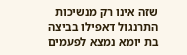שזה אינו רק מנשיכות התרנגול דאפילו בביצה בת יומא נמצא לפעמים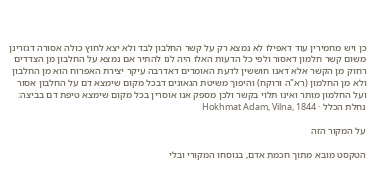כן ויש מחמירין עוד דאפילו לא נמצא רק על קשר החלבון לבד ולא יצא לחוץ כולה אסורה דגזרינן משום קשר חלמון דאסור ולפי כל הדעות האלו היה לנו להתיר אם נמצא על החלבון מן הצדדים רחוק מן הקשר אלא דאנו חוששין לדעת האומרים דאדרבה עיקר יצירת האפרוח הוא מן החלבון ולא מן החלמון (רא"ה ורוקח) והיפוך משיטת הגאונים דבכל מקום שימצא דם על החלבון אסור ועל החלמון מותר ואינו תלוי בקשר ולכן מספק אנו אוסרין בכל מקום שימצא טיפת דם בביצה:
נחלת הכלל · Hokhmat Adam, Vilna, 1844

על המקור הזה

הטקסט מובא מתוך חכמת אדם, בנוסחו המקורי ובלי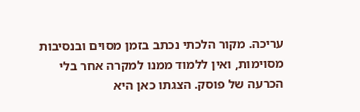עריכה. מקור הלכתי נכתב בזמן מסוים ובנסיבות מסוימות, ואין ללמוד ממנו למקרה אחר בלי הכרעה של פוסק. הצגתו כאן היא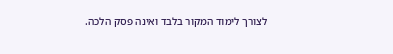לצורך לימוד המקור בלבד ואינה פסק הלכה.